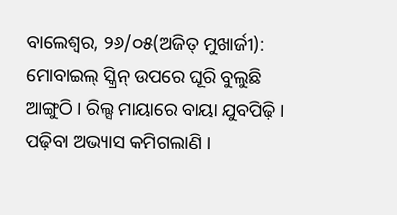ବାଲେଶ୍ୱର, ୨୬/୦୫(ଅଜିତ୍ ମୁଖାର୍ଜୀ): ମୋବାଇଲ୍ ସ୍କ୍ରିନ୍ ଉପରେ ଘୂରି ବୁଲୁଛି ଆଙ୍ଗୁଠି । ରିଲ୍ସ ମାୟାରେ ବାୟା ଯୁବପିଢ଼ି । ପଢ଼ିବା ଅଭ୍ୟାସ କମିଗଲାଣି ।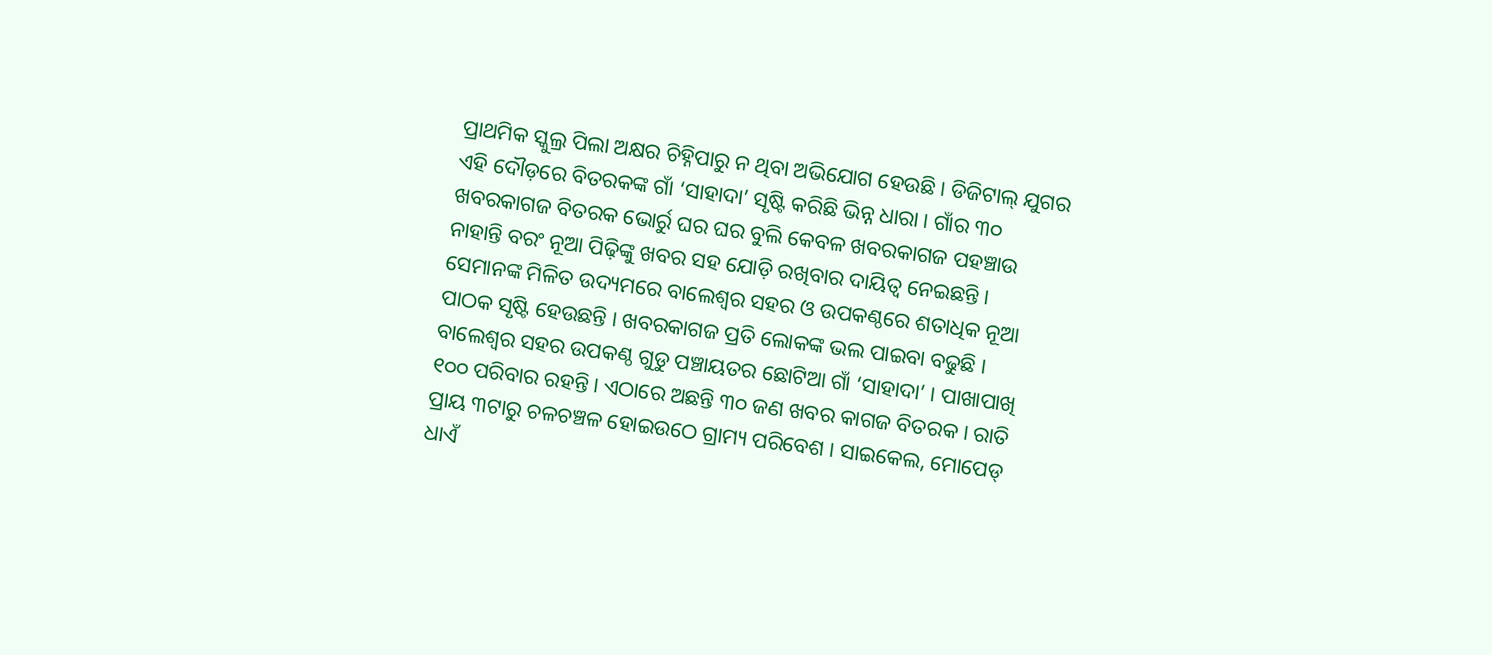ପ୍ରାଥମିକ ସ୍କୁଲ୍ର ପିଲା ଅକ୍ଷର ଚିହ୍ନିପାରୁ ନ ଥିବା ଅଭିଯୋଗ ହେଉଛି । ଡିଜିଟାଲ୍ ଯୁଗର ଏହି ଦୌଡ଼ରେ ବିତରକଙ୍କ ଗାଁ ‘ସାହାଦା’ ସୃଷ୍ଟି କରିଛି ଭିନ୍ନ ଧାରା । ଗାଁର ୩୦ ଖବରକାଗଜ ବିତରକ ଭୋର୍ରୁ ଘର ଘର ବୁଲି କେବଳ ଖବରକାଗଜ ପହଞ୍ଚାଉ ନାହାନ୍ତି ବରଂ ନୂଆ ପିଢ଼ିଙ୍କୁ ଖବର ସହ ଯୋଡ଼ି ରଖିବାର ଦାୟିତ୍ୱ ନେଇଛନ୍ତି । ସେମାନଙ୍କ ମିଳିତ ଉଦ୍ୟମରେ ବାଲେଶ୍ୱର ସହର ଓ ଉପକଣ୍ଠରେ ଶତାଧିକ ନୂଆ ପାଠକ ସୃଷ୍ଟି ହେଉଛନ୍ତି । ଖବରକାଗଜ ପ୍ରତି ଲୋକଙ୍କ ଭଲ ପାଇବା ବଢୁଛି ।
ବାଲେଶ୍ୱର ସହର ଉପକଣ୍ଠ ଗୁଡୁ ପଞ୍ଚାୟତର ଛୋଟିଆ ଗାଁ ‘ସାହାଦା’ । ପାଖାପାଖି ୧୦୦ ପରିବାର ରହନ୍ତି । ଏଠାରେ ଅଛନ୍ତି ୩୦ ଜଣ ଖବର କାଗଜ ବିତରକ । ରାତି ପ୍ରାୟ ୩ଟାରୁ ଚଳଚଞ୍ଚଳ ହୋଇଉଠେ ଗ୍ରାମ୍ୟ ପରିବେଶ । ସାଇକେଲ, ମୋପେଡ୍ ଧାଏଁ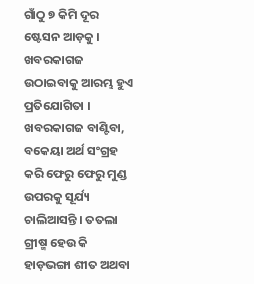ଗାଁଠୁ ୭ କିମି ଦୂର ଷ୍ଟେସନ ଆଡ଼କୁ । ଖବରକାଗଜ ଉଠାଇବାକୁ ଆରମ୍ଭ ହୁଏ ପ୍ରତିଯୋଗିତା । ଖବରକାଗଜ ବାଣ୍ଟିବା, ବକେୟା ଅର୍ଥ ସଂଗ୍ରହ କରି ଫେରୁ ଫେରୁ ମୁଣ୍ଡ ଉପରକୁ ସୂର୍ଯ୍ୟ ଚାଲିଆସନ୍ତି । ତତଲା ଗ୍ରୀଷ୍ମ ହେଉ କି ହାଡ଼ଭଙ୍ଗା ଶୀତ ଅଥବା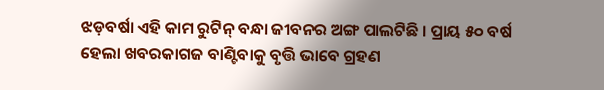ଝଡ଼ବର୍ଷା ଏହି କାମ ରୁଟିନ୍ ବନ୍ଧା ଜୀବନର ଅଙ୍ଗ ପାଲଟିଛି । ପ୍ରାୟ ୫୦ ବର୍ଷ ହେଲା ଖବରକାଗଜ ବାଣ୍ଟିବାକୁ ବୃତ୍ତି ଭାବେ ଗ୍ରହଣ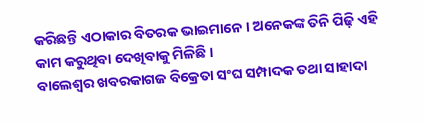କରିଛନ୍ତି ଏଠାକାର ବିତରକ ଭାଇମାନେ । ଅନେକଙ୍କ ତିନି ପିଢ଼ି ଏହି କାମ କରୁଥିବା ଦେଖିବାକୁ ମିଳିଛି ।
ବାଲେଶ୍ୱର ଖବରକାଗଜ ବିକ୍ରେତା ସଂଘ ସମ୍ପାଦକ ତଥା ସାହାଦା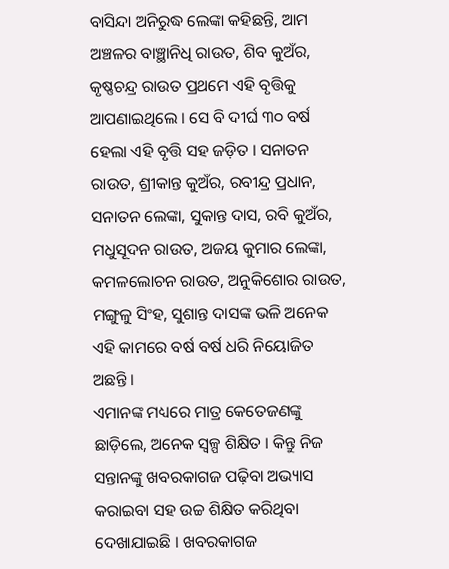ବାସିନ୍ଦା ଅନିରୁଦ୍ଧ ଲେଙ୍କା କହିଛନ୍ତି, ଆମ ଅଞ୍ଚଳର ବାଞ୍ଛାନିଧି ରାଉତ, ଶିବ କୁଅଁର, କୃଷ୍ଣଚନ୍ଦ୍ର ରାଉତ ପ୍ରଥମେ ଏହି ବୃତ୍ତିକୁ ଆପଣାଇଥିଲେ । ସେ ବି ଦୀର୍ଘ ୩୦ ବର୍ଷ ହେଲା ଏହି ବୃତ୍ତି ସହ ଜଡ଼ିତ । ସନାତନ ରାଉତ, ଶ୍ରୀକାନ୍ତ କୁଅଁର, ରବୀନ୍ଦ୍ର ପ୍ରଧାନ, ସନାତନ ଲେଙ୍କା, ସୁକାନ୍ତ ଦାସ, ରବି କୁଅଁର, ମଧୁସୂଦନ ରାଉତ, ଅଜୟ କୁମାର ଲେଙ୍କା, କମଳଲୋଚନ ରାଉତ, ଅନୁକିଶୋର ରାଉତ, ମଙ୍ଗୁଳୁ ସିଂହ, ସୁଶାନ୍ତ ଦାସଙ୍କ ଭଳି ଅନେକ ଏହି କାମରେ ବର୍ଷ ବର୍ଷ ଧରି ନିୟୋଜିତ ଅଛନ୍ତି ।
ଏମାନଙ୍କ ମଧ୍ୟରେ ମାତ୍ର କେତେଜଣଙ୍କୁ ଛାଡ଼ିଲେ, ଅନେକ ସ୍ୱଳ୍ପ ଶିକ୍ଷିତ । କିନ୍ତୁ ନିଜ ସନ୍ତାନଙ୍କୁ ଖବରକାଗଜ ପଢ଼ିବା ଅଭ୍ୟାସ କରାଇବା ସହ ଉଚ୍ଚ ଶିକ୍ଷିତ କରିଥିବା ଦେଖାଯାଇଛି । ଖବରକାଗଜ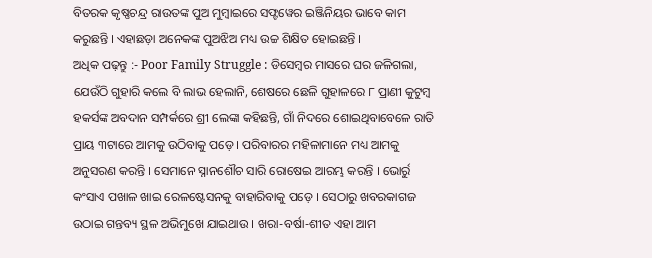ବିତରକ କୃଷ୍ଣଚନ୍ଦ୍ର ରାଉତଙ୍କ ପୁଅ ମୁମ୍ବାଇରେ ସଫ୍ଟୱେର ଇଞ୍ଜିନିୟର ଭାବେ କାମ କରୁଛନ୍ତି । ଏହାଛଡ଼ା ଅନେକଙ୍କ ପୁଅଝିଅ ମଧ୍ୟ ଉଚ୍ଚ ଶିକ୍ଷିତ ହୋଇଛନ୍ତି ।
ଅଧିକ ପଢ଼ନ୍ତୁ :- Poor Family Struggle : ଡିସେମ୍ଵର ମାସରେ ଘର ଜଳିଗଲା, ଯେଉଁଠି ଗୁହାରି କଲେ ବି ଲାଭ ହେଲାନି, ଶେଷରେ ଛେଳି ଗୁହାଳରେ ୮ ପ୍ରାଣୀ କୁଟୁମ୍ଵ
ହକର୍ସଙ୍କ ଅବଦାନ ସମ୍ପର୍କରେ ଶ୍ରୀ ଲେଙ୍କା କହିଛନ୍ତି, ଗାଁ ନିଦରେ ଶୋଇଥିବାବେଳେ ରାତି ପ୍ରାୟ ୩ଟାରେ ଆମକୁ ଉଠିବାକୁ ପଡ଼େ । ପରିବାରର ମହିଳାମାନେ ମଧ୍ୟ ଆମକୁ ଅନୁସରଣ କରନ୍ତି । ସେମାନେ ସ୍ନାନଶୌଚ ସାରି ରୋଷେଇ ଆରମ୍ଭ କରନ୍ତି । ଭୋର୍ରୁ କଂସାଏ ପଖାଳ ଖାଇ ରେଳଷ୍ଟେସନକୁ ବାହାରିବାକୁ ପଡ଼େ । ସେଠାରୁ ଖବରକାଗଜ ଉଠାଇ ଗନ୍ତବ୍ୟ ସ୍ଥଳ ଅଭିମୁଖେ ଯାଇଥାଉ । ଖରା-ବର୍ଷା-ଶୀତ ଏହା ଆମ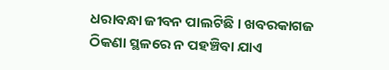ଧରାବନ୍ଧା ଜୀବନ ପାଲଟିଛି । ଖବରକାଗଜ ଠିକଣା ସ୍ଥଳରେ ନ ପହଞ୍ଚିବା ଯାଏ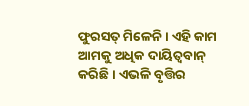ଫୁରସତ୍ ମିଳେନି । ଏହି କାମ ଆମକୁ ଅଧିକ ଦାୟିତ୍ୱବାନ୍ କରିଛି । ଏଭଳି ବୃତ୍ତିର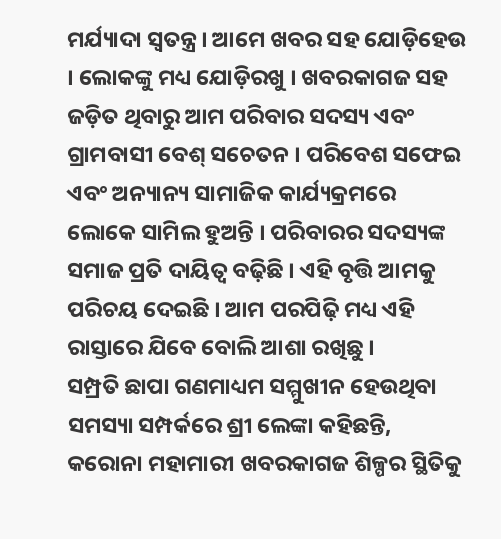ମର୍ଯ୍ୟାଦା ସ୍ୱତନ୍ତ୍ର । ଆମେ ଖବର ସହ ଯୋଡ଼ିହେଉ । ଲୋକଙ୍କୁ ମଧ୍ୟ ଯୋଡ଼ିରଖୁ । ଖବରକାଗଜ ସହ ଜଡ଼ିତ ଥିବାରୁ ଆମ ପରିବାର ସଦସ୍ୟ ଏବଂ ଗ୍ରାମବାସୀ ବେଶ୍ ସଚେତନ । ପରିବେଶ ସଫେଇ ଏବଂ ଅନ୍ୟାନ୍ୟ ସାମାଜିକ କାର୍ଯ୍ୟକ୍ରମରେ ଲୋକେ ସାମିଲ ହୁଅନ୍ତି । ପରିବାରର ସଦସ୍ୟଙ୍କ ସମାଜ ପ୍ରତି ଦାୟିତ୍ୱ ବଢ଼ିଛି । ଏହି ବୃତ୍ତି ଆମକୁ ପରିଚୟ ଦେଇଛି । ଆମ ପରପିଢ଼ି ମଧ୍ୟ ଏହି ରାସ୍ତାରେ ଯିବେ ବୋଲି ଆଶା ରଖିଛୁ ।
ସମ୍ପ୍ରତି ଛାପା ଗଣମାଧ୍ୟମ ସମ୍ମୁଖୀନ ହେଉଥିବା ସମସ୍ୟା ସମ୍ପର୍କରେ ଶ୍ରୀ ଲେଙ୍କା କହିଛନ୍ତି, କରୋନା ମହାମାରୀ ଖବରକାଗଜ ଶିଳ୍ପର ସ୍ଥିତିକୁ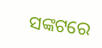ସଙ୍କଟରେ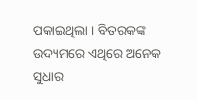ପକାଇଥିଲା । ବିତରକଙ୍କ ଉଦ୍ୟମରେ ଏଥିରେ ଅନେକ ସୁଧାର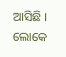ଆସିଛି । ଲୋକେ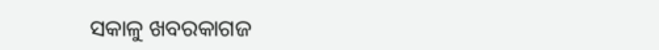ସକାଳୁ ଖବରକାଗଜ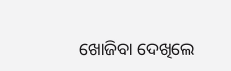ଖୋଜିବା ଦେଖିଲେ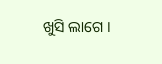ଖୁସି ଲାଗେ ।